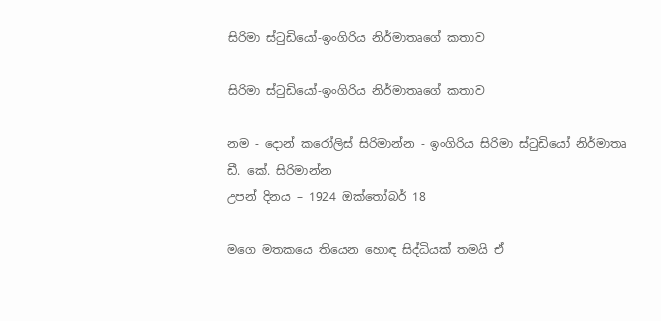සිරිමා ස්ටුඩියෝ-ඉංගිරිය නිර්මාතෘගේ කතාව

සිරිමා ස්ටුඩියෝ-ඉංගිරිය නිර්මාතෘගේ කතාව

නම - දොන් කරෝලිස් සිරිමාන්න - ඉංගිරිය සිරිමා ස්ටුඩියෝ නිර්මාතෘ ඩී. කේ. සිරිමාන්න
උපන් දිනය – 1924 ඔක්තෝබර් 18

මගෙ මතකයෙ තියෙන හොඳ සිද්ධියක් තමයි ඒ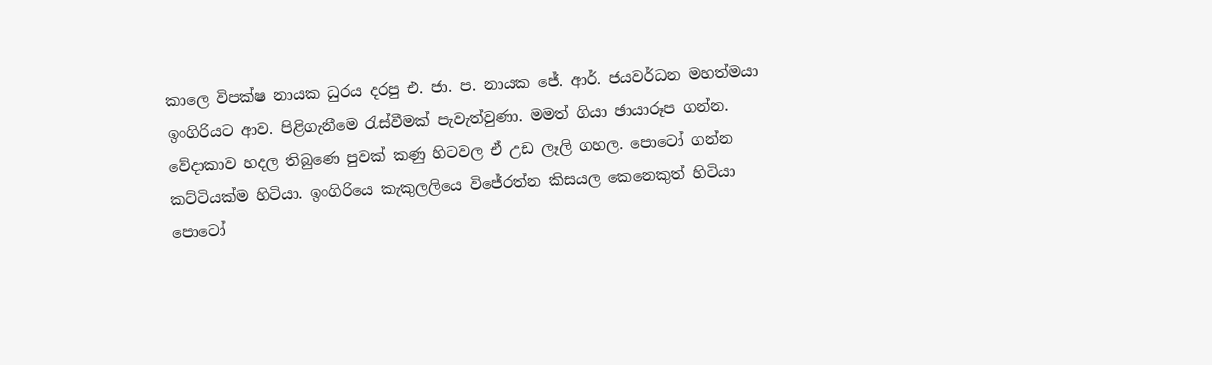කාලෙ විපක්ෂ නායක ධුරය දරපු එ. ජා. ප. නායක ජේ. ආර්. ජයවර්ධන මහත්මයා ඉංගිරියට ආව. පිළිගැනීමෙ රැස්වීමක් පැවැත්වුණා. මමත් ගියා ඡායාරූප ගන්න. වේදාකාව හදල තිබුණෙ පුවක් කණු හිටවල ඒ උඩ ලෑලි ගහල. පොටෝ ගන්න කට්ටියක්ම හිටියා. ඉංගිරියෙ කැකුලලියෙ විජේරත්න කිසයල කෙනෙකුත් හිටියා පොටෝ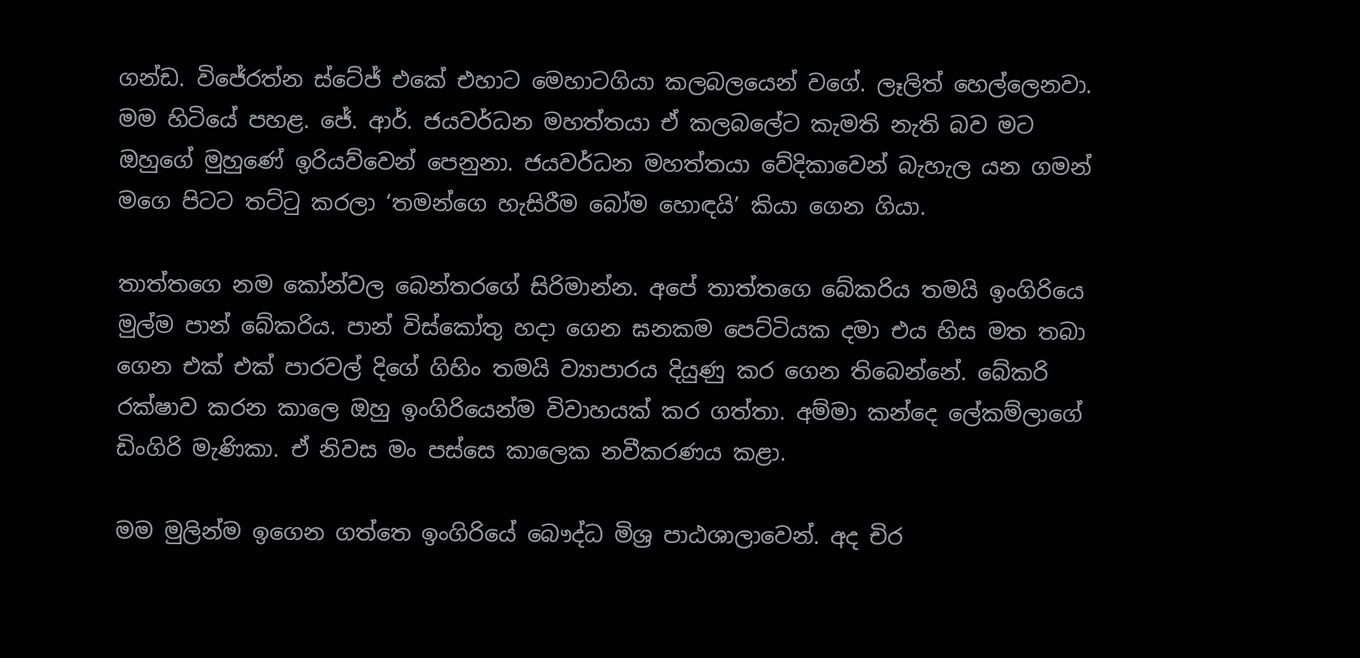ගන්ඩ. විජේරත්න ස්ටේජ් එකේ එහාට මෙහාටගියා කලබලයෙන් වගේ. ලෑලිත් හෙල්ලෙනවා. මම හිටියේ පහළ. ජේ. ආර්. ජයවර්ධන මහත්තයා ඒ කලබලේට කැමති නැති බව මට ඔහුගේ මුහුණේ ඉරියව්වෙන් පෙනුනා. ජයවර්ධන මහත්තයා වේදිකාවෙන් බැහැල යන ගමන් මගෙ පිටට තට්ටු කරලා ‘තමන්ගෙ හැසිරීම බෝම හොඳයි’ කියා ගෙන ගියා.

තාත්තගෙ නම කෝන්වල බෙන්තරගේ සිරිමාන්න. අපේ තාත්තගෙ බේකරිය තමයි ඉංගිරියෙ මුල්ම පාන් බේකරිය. පාන් විස්කෝතු හදා ගෙන ඝනකම පෙට්ටියක දමා එය හිස මත තබා ගෙන එක් එක් පාරවල් දිගේ ගිහිං තමයි ව්‍යාපාරය දියුණු කර ගෙන තිබෙන්නේ. බේකරි රක්ෂාව කරන කාලෙ ඔහු ඉංගිරියෙන්ම විවාහයක් කර ගත්තා. අම්මා කන්දෙ ලේකම්ලාගේ ඩිංගිරි මැණිකා. ඒ නිවස මං පස්සෙ කාලෙක නවීකරණය කළා.

මම මුලින්ම ඉගෙන ගත්තෙ ඉංගිරියේ බෞද්ධ මිශ්‍ර පාඨශාලාවෙන්. අද චිර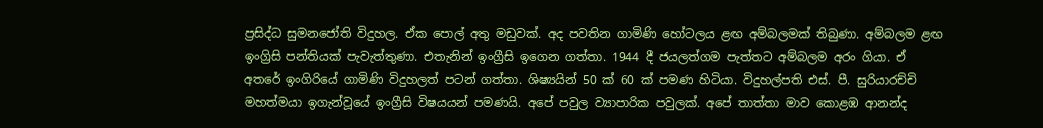ප්‍රසිද්ධ සුමනජෝති විදුහල. ඒක පොල් අතු මඩුවක්. අද පවතින ගාමිණි හෝටලය ළඟ අම්බලමක් තිබුණා. අම්බලම ළඟ ඉංග්‍රිසි පන්තියක් පැවැත්තුණා. එතැනින් ඉංග්‍රීසි ඉගෙන ගත්තා. 1944 දී ජයලත්ගම පැත්තට අම්බලම අරං ගියා. ඒ අතරේ ඉංගිරියේ ගාමිණි විදුහලත් පටන් ගත්තා. ශිෂ්‍යයින් 50 ක් 60 ක් පමණ හිටියා. විදුහල්පති එස්. පී. සුරියාරච්චි මහත්මයා ඉගැන්වූයේ ඉංග්‍රීසි විෂයයන් පමණයි. අපේ පවුල ව්‍යාපාරික පවුලක්. අපේ තාත්තා මාව කොළඹ ආනන්ද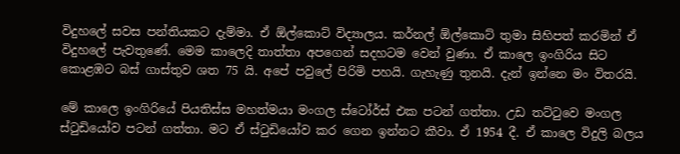විදුහලේ සවස පන්තියකට දැම්මා. ඒ ඕල්කොට් විද්‍යාලය. කර්නල් ඕල්කොට් තුමා සිහිපත් කරමින් ඒ විදුහලේ පැවතුණේ. මෙම කාලෙදි තාත්තා අපගෙන් සදහටම වෙන් වුණා. ඒ කාලෙ ඉංගිරිය සිට කොළඹට බස් ගාස්තුව ශත 75 යි. අපේ පවුලේ පිරිමි පහයි. ගැහැණු තුනයි. දැන් ඉන්නෙ මං විතරයි.

මේ කාලෙ ඉංගිරියේ පියතිස්ස මහත්මයා මංගල ස්ටෝර්ස් එක පටන් ගත්තා. උඩ තට්ටුවෙ මංගල ස්ටුඩියෝව පටන් ගත්තා. මට ඒ ස්ටුඩියෝව කර ගෙන ඉන්නට කීවා. ඒ 1954 දී. ඒ කාලෙ විදුලි බලය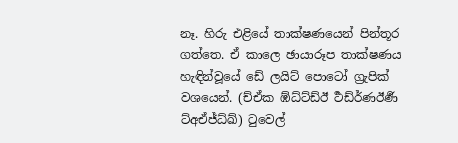නෑ. හිරු එළියේ තාක්ෂණයෙන් පින්තූර ගත්තෙ. ඒ කාලෙ ඡායාරූප තාක්ෂණය හැඳින්වූයේ ඩේ ලයිට් පොටෝ ග්‍රැපික් වශයෙන්. (ච්ඒක ඹ්ධ්ට්ඩ්ඊ ර්‍ථඩ්ර්‍ණඊර්‍ණ ට්අඒජ්ධ්ඛ්) ටුවෙල්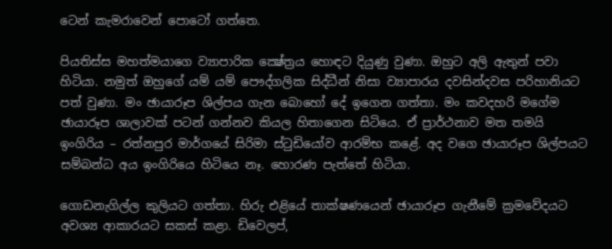ටෙන් කැමරාවෙන් පොටෝ ගත්තෙ.

පියතිස්ස මහත්මයාගෙ ව්‍යාපාරික ක්‍ෂේත්‍රය හොඳට දියුණු වුණා. ඔහුට අලි ඇතුන් පවා හිටියා. නමුත් ඔහුගේ යම් යම් පෞද්ගලික සිද්ධීන් නිසා ව්‍යාපාරය දවසින්දවස පරිහානියට පත් වුණා. මං ඡායාරූප ශිල්පය ගැන බොහෝ දේ ඉගෙන ගත්තා. මං කවදහරි මගේම ඡායාරූප ශාලාවක් පටන් ගන්නව කියල හිතාගෙන සිටියෙ. ඒ ප්‍රාර්ථනාව මත තමයි ඉංගිරිය – රත්නපුර මාර්ගයේ සිරිමා ස්ටුඩියෝව ආරම්භ කළේ. අද වගෙ ඡායාරූප ශිල්පයට සම්බන්ධ අය ඉංගිරියෙ හිටියෙ නෑ. හොරණ පැත්තේ හිටියා.

ගොඩනැගිල්ල කුලියට ගත්තා. හිරු එළියේ තාක්ෂණයෙන් ඡායාරූප ගැනීමේ ක්‍රමවේදයට අවශ්‍ය ආකාරයට සකස් කළා. ඩිවෙලප්,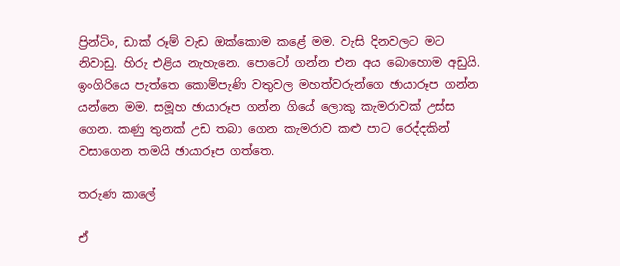ප්‍රින්ටිං, ඩාක් රූම් වැඩ ඔක්කොම කළේ මම. වැසි දිනවලට මට නිවාඩු. හිරු එළිය නැහැනෙ. පොටෝ ගන්න එන අය බොහොම අඩුයි. ඉංගිරියෙ පැත්තෙ කොම්පැණි වතුවල මහත්වරුන්ගෙ ඡායාරූප ගන්න යන්නෙ මම. සමූහ ඡායාරූප ගන්න ගියේ ලොකු කැමරාවක් උස්ස ගෙන. කණු තුනක් උඩ තබා ගෙන කැමරාව කළු පාට රෙද්දකින් වසාගෙන තමයි ඡායාරූප ගත්තෙ.

තරුණ කාලේ

ඒ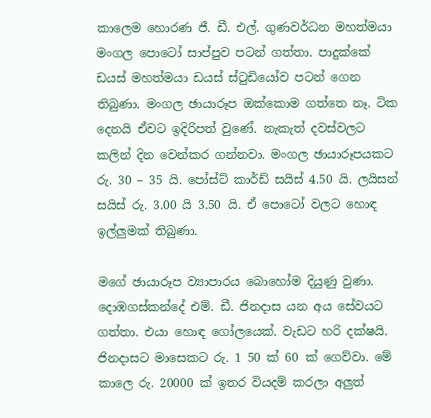කාලෙම හොරණ ජී. ඩී. එල්. ගුණවර්ධන මහත්මයා මංගල පොටෝ සාප්පුව පටන් ගත්තා. පාදුක්කේ ඩයස් මහත්මයා ඩයස් ස්ටුඩියෝව පටන් ගෙන තිබුණා. මංගල ඡායාරූප ඔක්කොම ගත්තෙ නෑ. ටික දෙනයි ඒවට ඉදිරිපත් වුණේ. නැකැත් දවස්වලට කලින් දින වෙන්කර ගන්නවා. මංගල ඡායාරූපයකට රු. 30 – 35 යි. පෝස්ට් කාර්ඩ් සයිස් 4.50 යි. ලයිසන් සයිස් රු. 3.00 යි 3.50 යි. ඒ පොටෝ වලට හොඳ ඉල්ලුමක් තිබුණා.

මගේ ඡායාරූප ව්‍යාපාරය බොහෝම දියුණු වුණා. දොඹගස්කන්දේ එම්. ඩී. ජිනදාස යන අය සේවයට ගත්තා. එයා හොඳ ගෝලයෙක්. වැඩට හරි දක්ෂයි. ජිනදාසට මාසෙකට රු. 1 50 ක් 60 ක් ගෙව්වා. මේ කාලෙ රු. 20000 ක් ඉතර වියදම් කරලා අලුත්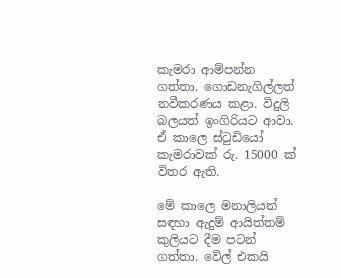කැමරා ආම්පන්න ගත්තා. ගොඩනැගිල්ලත් නවීකරණය කළා. විදුලි බලයත් ඉංගිරියට ආවා. ඒ කාලෙ ස්ටුඩියෝ කැමරාවක් රු. 15000 ක් විතර ඇති.

මේ කාලෙ මනාලියන් සඳහා ඇදුම් ආයිත්තම් කුලියට දීම පටන් ගත්තා. වේල් එකයි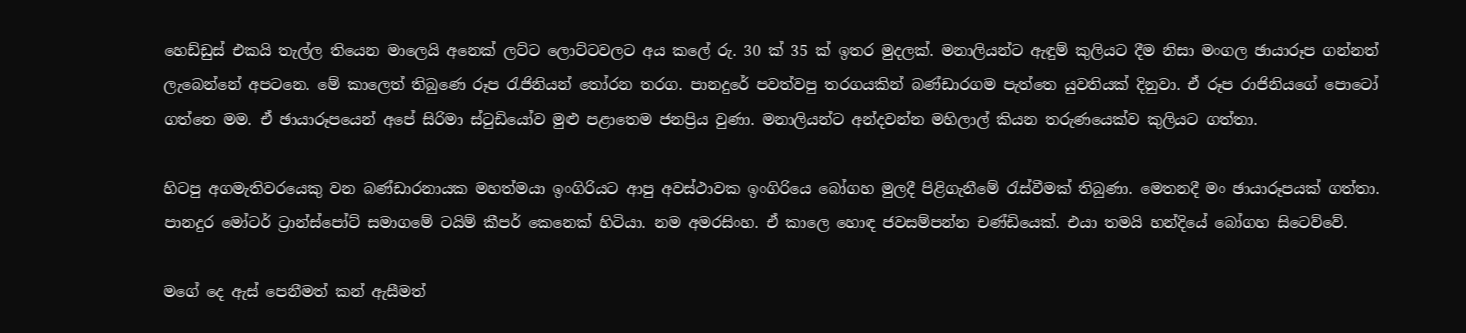හෙඩ්ඩුස් එකයි තැල්ල තියෙන මාලෙයි අනෙක් ලට්ට ලොට්ටවලට අය කලේ රු. 30 ක් 35 ක් ඉතර මුදලක්. මනාලියන්ට ඇඳුම් කුලියට දීම නිසා මංගල ඡායාරූප ගන්නත් ලැබෙන්නේ අපටනෙ. මේ කාලෙත් තිබුණෙ රූප රැජිනියන් තෝරන තරග. පානදුරේ පවත්වපු තරගයකින් බණ්ඩාරගම පැත්තෙ යුවතියක් දිනුවා. ඒ රූප රාජිනියගේ පොටෝ ගත්තෙ මම. ඒ ඡායාරූපයෙන් අපේ සිරිමා ස්ටුඩියෝව මුළු පළාතෙම ජනප්‍රිය වුණා. මනාලියන්ට අන්දවන්න මහිලාල් කියන තරුණයෙක්ව කුලියට ගත්තා.

හිටපු අගමැතිවරයෙකු වන බණ්ඩාරනායක මහත්මයා ඉංගිරියට ආපු අවස්ථාවක ඉංගිරියෙ බෝගහ මුලදී පිළිගැනීමේ රැස්වීමක් තිබුණා. මෙතනදී මං ඡායාරූපයක් ගත්තා. පානදුර මෝටර් ට්‍රාන්ස්පෝට් සමාගමේ ටයිම් කීපර් කෙනෙක් හිටියා. නම අමරසිංහ. ඒ කාලෙ හොඳ ජවසම්පන්න චණ්ඩියෙක්. එයා තමයි හන්දියේ බෝගහ සිටෙව්වේ.

මගේ දෙ ඇස් පෙනීමත් කන් ඇසීමත්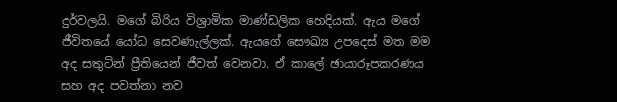දුර්වලයි. මගේ බිරිය විශ්‍රාමික මාණ්ඩලික හෙදියක්. ඇය මගේ ජීවිතයේ යෝධ සෙවණැල්ලක්. ඇයගේ සෞඛ්‍ය උපදෙස් මත මම අද සතුටින් ප්‍රීතියෙන් ජීවත් වෙනවා. ඒ කාලේ ඡායාරූපකරණය සහ අද පවත්නා නව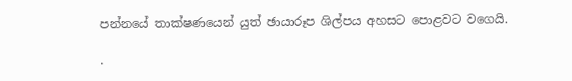පන්නයේ තාක්ෂණයෙන් යුත් ඡායාරූප ශිල්පය අහසට පොළවට වගෙයි.

.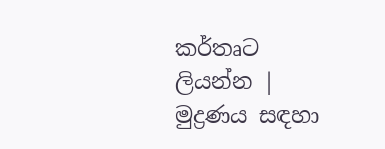කර්තෘට ලියන්න | මුද්‍රණය සඳහා